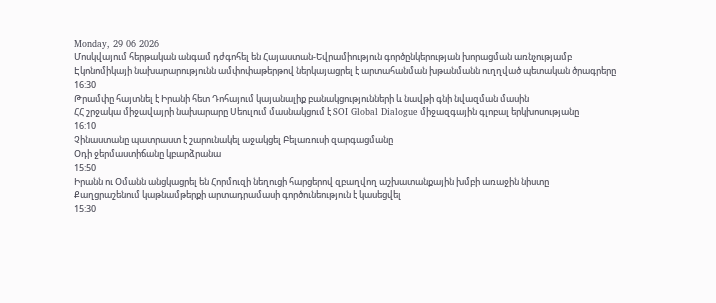Monday, 29 06 2026
Մոսկվայում հերթական անգամ դժգոհել են Հայաստան-Եվրամիություն գործընկերության խորացման առնչությամբ
Էկոնոմիկայի նախարարությունն ամփոփաթերթով ներկայացրել է արտահանման խթանմանն ուղղված պետական ծրագրերը
16:30
Թրամփը հայտնել է Իրանի հետ Դոհայում կայանալիք բանակցությունների և նավթի գնի նվազման մասին
ՀՀ շրջակա միջավայրի նախարարը Սեուլում մասնակցում է SOI Global Dialogue միջազգային գլոբալ երկխոսությանը
16:10
Չինաստանը պատրաստ է շարունակել աջակցել Բելառուսի զարգացմանը
Օդի ջերմաստիճանը կբարձրանա
15:50
Իրանն ու Օմանն անցկացրել են Հորմուզի նեղուցի հարցերով զբաղվող աշխատանքային խմբի առաջին նիստը
Քաղցրաշենում կաթնամթերքի արտադրամասի գործունեություն է կասեցվել
15:30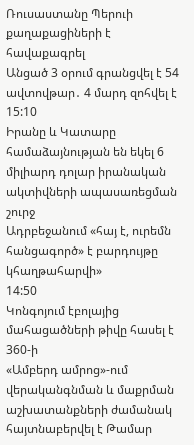Ռուսաստանը Պերուի քաղաքացիների է հավաքագրել
Անցած 3 օրում գրանցվել է 54 ավտովթար․ 4 մարդ զոհվել է
15:10
Իրանը և Կատարը համաձայնության են եկել 6 միլիարդ դոլար իրանական ակտիվների ապասառեցման շուրջ
Ադրբեջանում «հայ է, ուրեմն հանցագործ» է բարդույթը կհաղթահարվի»
14:50
Կոնգոյում էբոլայից մահացածների թիվը հասել է 360-ի
«Ամբերդ ամրոց»-ում վերականգնման և մաքրման աշխատանքների ժամանակ հայտնաբերվել է Թամար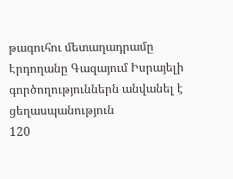թագուհու մետաղադրամը
Էրդողանը Գազայում Իսրայելի գործողություններն անվանել է ցեղասպանություն
120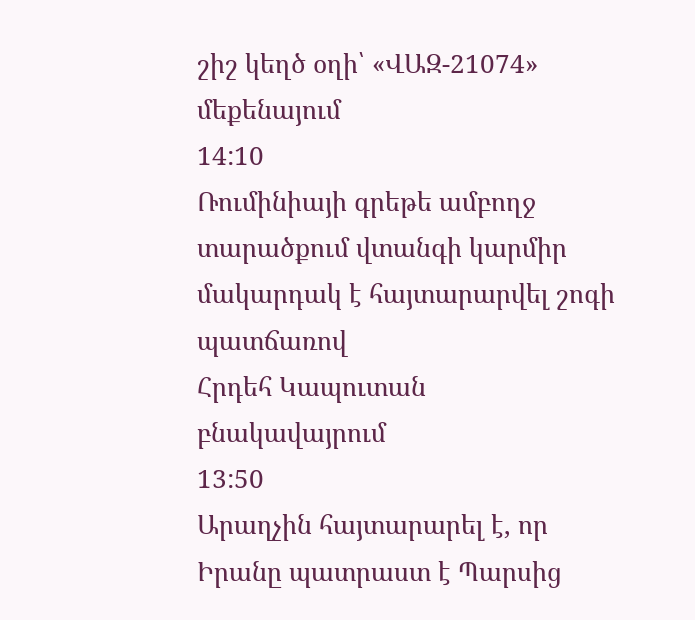շիշ կեղծ օղի՝ «ՎԱԶ-21074» մեքենայում
14:10
Ռումինիայի գրեթե ամբողջ տարածքում վտանգի կարմիր մակարդակ է հայտարարվել շոգի պատճառով
Հրդեհ Կապուտան բնակավայրում
13:50
Արաղչին հայտարարել է, որ Իրանը պատրաստ է Պարսից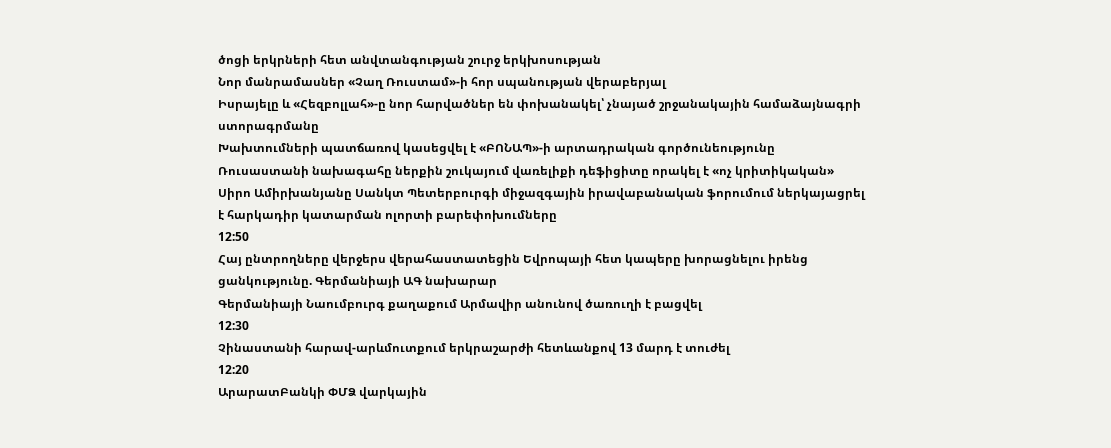ծոցի երկրների հետ անվտանգության շուրջ երկխոսության
Նոր մանրամասներ «Չաղ Ռուստամ»-ի հոր սպանության վերաբերյալ
Իսրայելը և «Հեզբոլլահ»-ը նոր հարվածներ են փոխանակել՝ չնայած շրջանակային համաձայնագրի ստորագրմանը
Խախտումների պատճառով կասեցվել է «ԲՈՆԱՊ»-ի արտադրական գործունեությունը
Ռուսաստանի նախագահը ներքին շուկայում վառելիքի դեֆիցիտը որակել է «ոչ կրիտիկական»
Սիրո Ամիրխանյանը Սանկտ Պետերբուրգի միջազգային իրավաբանական ֆորումում ներկայացրել է հարկադիր կատարման ոլորտի բարեփոխումները
12:50
Հայ ընտրողները վերջերս վերահաստատեցին Եվրոպայի հետ կապերը խորացնելու իրենց ցանկությունը. Գերմանիայի ԱԳ նախարար
Գերմանիայի Նաումբուրգ քաղաքում Արմավիր անունով ծառուղի է բացվել
12:30
Չինաստանի հարավ-արևմուտքում երկրաշարժի հետևանքով 13 մարդ է տուժել
12:20
ԱրարատԲանկի ՓՄՁ վարկային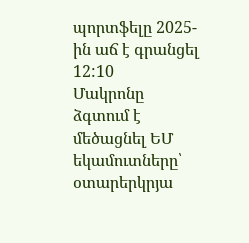պորտֆելը 2025-ին աճ է գրանցել
12:10
Մակրոնը ձգտում է մեծացնել ԵՄ եկամուտները՝ օտարերկրյա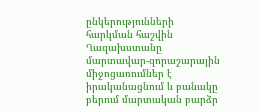ընկերությունների հարկման հաշվին
Ղազախստանը մարտավար-զորաշարային միջոցառումներ է իրականացնում և բանակը բերում մարտական բարձր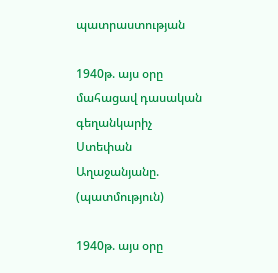պատրաստության

1940թ. այս օրը մահացավ դասական գեղանկարիչ Ստեփան Աղաջանյանը. (պատմություն)

1940թ. այս օրը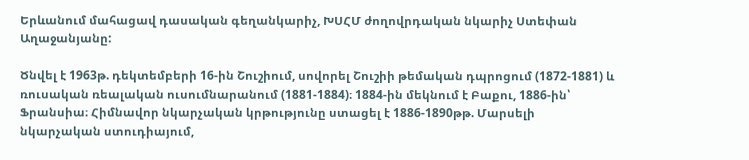Երևանում մահացավ դասական գեղանկարիչ, ԽՍՀՄ ժողովրդական նկարիչ Ստեփան Աղաջանյանը:

Ծնվել է 1963թ. դեկտեմբերի 16-ին Շուշիում, սովորել Շուշիի թեմական դպրոցում (1872-1881) և ռուսական ռեալական ուսումնարանում (1881-1884)։ 1884-ին մեկնում է Բաքու, 1886-ին՝ Ֆրանսիա։ Հիմնավոր նկարչական կրթությունը ստացել է 1886-1890թթ. Մարսելի նկարչական ստուդիայում,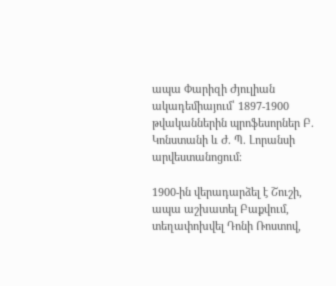ապա Փարիզի Ժյուլիան ակադեմիայում՝ 1897-1900 թվականներին պրոֆեսորներ Բ. Կոնստանի և Ժ. Պ. Լորանսի արվեստանոցում։

1900-ին վերադարձել է Շուշի, ապա աշխատել Բաքվում, տեղափոխվել Դոնի Ռոստով,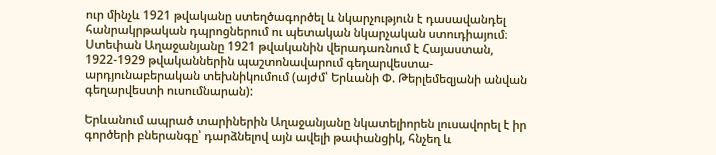ուր մինչև 1921 թվականը ստեղծագործել և նկարչություն է դասավանդել հանրակրթական դպրոցներում ու պետական նկարչական ստուդիայում։ Ստեփան Աղաջանյանը 1921 թվականին վերադառնում է Հայաստան, 1922-1929 թվականներին պաշտոնավարում գեղարվեստա-արդյունաբերական տեխնիկումում (այժմ՝ Երևանի Փ. Թերլեմեզյանի անվան գեղարվեստի ուսումնարան):

Երևանում ապրած տարիներին Աղաջանյանը նկատելիորեն լուսավորել է իր գործերի բներանգը՝ դարձնելով այն ավելի թափանցիկ, հնչեղ և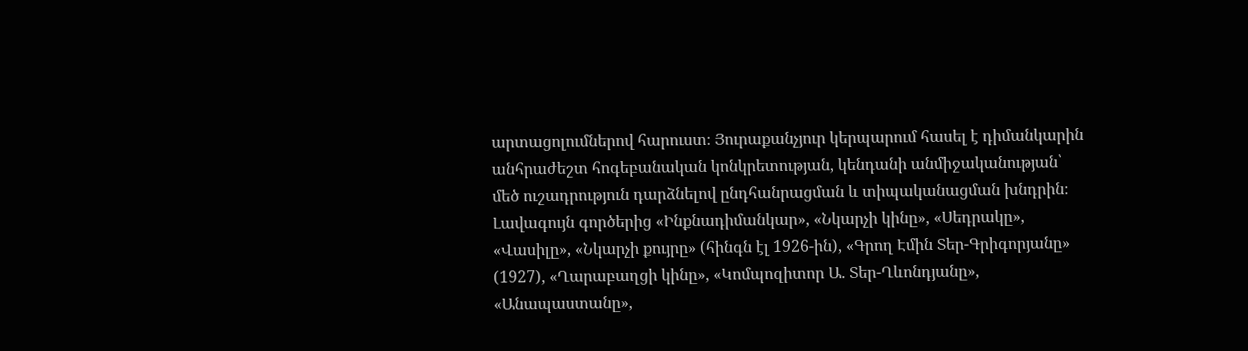արտացոլումներով հարուստ։ Յուրաքանչյուր կերպարում հասել է դիմանկարին անհրաժեշտ հոգեբանական կոնկրետության, կենդանի անմիջականության՝ մեծ ուշադրություն դարձնելով ընդհանրացման և տիպականացման խնդրին։ Լավագույն գործերից «Ինքնադիմանկար», «Նկարչի կինը», «Սեդրակը», «Վասիլը», «Նկարչի քույրը» (հինգն էլ 1926-ին), «Գրող Էմին Տեր-Գրիգորյանը» (1927), «Ղարաբաղցի կինը», «Կոմպոզիտոր Ա. Տեր-Ղևոնդյանը», «Անապաստանը»,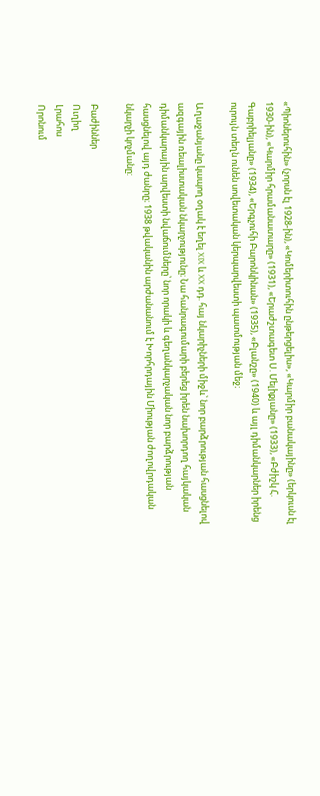«Պիոներուհին» (չորսն էլ 1928-ին), «Կոմերիտուհին ընթերցելիս», «Կարմիր բանակայինը» (երկուսն էլ 1930-ին), «Կարմիր հրամանատարը» (1931), «Երաժշտագետ Ս. Մելիքյանը» (1933), «Բժիշկ Հ. Գաբրիելյանը» (1934), «Երգչուհի Բարոնկինան» (1935), «Բլանշը» (1940) և այլ դիմանկարներ իրենց ուրույն տեղն ունեն սովետական կերպարվեստի պատմության մեջ։

Աղաջանյանը կապող օղակ է եղել XIX և XX դդ. հայ նկարիչների միջև՝ նոր բարձրության հասցնելով ազգային ռեալիստական նկարչությունը։ Նա հանրագումարի բերեց իրեն նախորդող հայկական դիմանկարային արվեստի նվաճումները՝ նոր որակի և գեղանկարչական նոր բարձրության հասցնելով այդ ժանրը։ 1938 թվականին արժանանում է Խորհրդային Միության ժողովրդական նկարչի կոչմանը:

Բաժիններ
Ուղիղ
Լրահոս
Որոնում